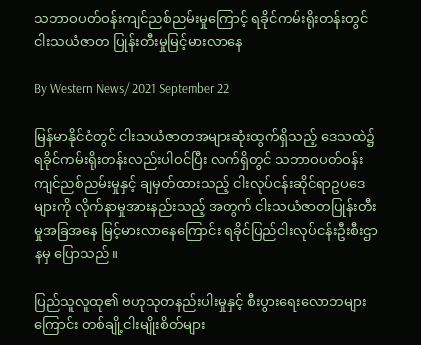သဘာဝပတ်ဝန်းကျင်ညစ်ညမ်းမှုကြောင့် ရခိုင်ကမ်းရိုးတန်းတွင် ငါးသယံဇာတ ပြုန်းတီးမှုမြင့်မားလာနေ

By Western News/ 2021 September 22

မြန်မာနိုင်ငံတွင် ငါးသယံဇာတအများဆုံးထွက်ရှိသည့် ဒေသထဲ၌ ရခိုင်ကမ်းရိုးတန်းလည်းပါဝင်ပြီး လက်ရှိတွင် သဘာဝပတ်ဝန်းကျင်ညစ်ညမ်းမှုနှင့် ချမှတ်ထားသည့် ငါးလုပ်ငန်းဆိုင်ရာဥပဒေများကို လိုက်နာမှုအားနည်းသည့် အတွက် ငါးသယံဇာတပြုန်းတီးမှုအခြအနေ မြင့်မားလာနေကြောင်း ရခိုင်ပြည်ငါးလုပ်ငန်းဦးစီးဌာနမှ ပြောသည်။

ပြည်သူလူထု၏ ဗဟုသုတနည်းပါးမှုနှင့် စီးပွားရေးလောဘများကြောင်း တစ်ချို့ငါးမျိုးစိတ်များ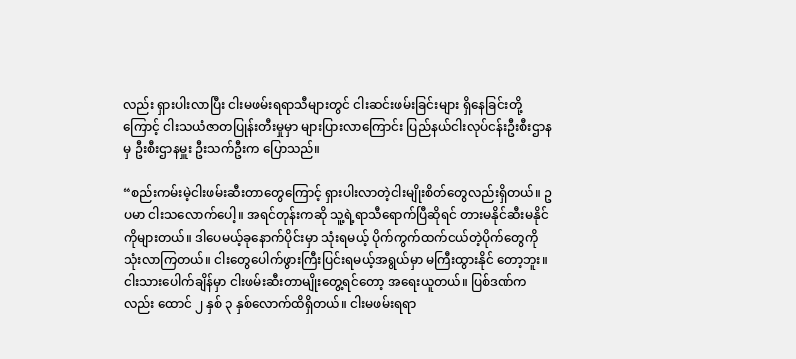လည်း ရှားပါးလာပြီး ငါးမဖမ်းရရာသီများတွင် ငါးဆင်းဖမ်းခြင်းများ ရှိနေခြင်းတို့ကြောင့် ငါးသယံဇာတပြုန်းတီးမှုမှာ များပြားလာကြောင်း ပြည်နယ်ငါးလုပ်ငန်းဦးစီးဌာနမှ ဦးစီးဌာနမှူး ဦးသက်ဦးက ပြောသည်။

“စည်းကမ်းမဲ့ငါးဖမ်းဆီးတာတွေကြောင့် ရှားပါးလာတဲ့ငါးမျိုးစိတ်တွေလည်းရှိတယ်။ ဥပမာ ငါးသလောက်ပေါ့။ အရင်တုန်းကဆို သူ့ရဲ့ရာသီရောက်ပြီဆိုရင် တားမနိုင်ဆီးမနိုင်ကိုများတယ်။ ဒါပေမယ့်ခုနောက်ပိုင်းမှာ သုံးရမယ့် ပိုက်ကွက်ထက်ငယ်တဲ့ပိုက်တွေကို သုံးလာကြတယ်။ ငါးတွေပေါက်ဖွားကြီးပြင်းရမယ့်အရွယ်မှာ မ‌ကြီးထွားနိုင် တော့ဘူး။ ငါးသားပေါက်ချိန်မှာ ငါးဖမ်းဆီးတာမျိုးတွေ့ရင်တော့ အရေးယူတယ်။ ပြစ်ဒဏ်ကလည်း ထောင် ၂ နှစ် ၃ နှစ်လောက်ထိရှိတယ်။ ငါးမဖမ်းရရာ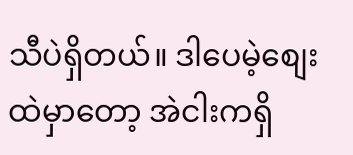သီပဲရှိတယ်။ ဒါပေမဲ့စျေးထဲမှာတော့ အဲငါးကရှိ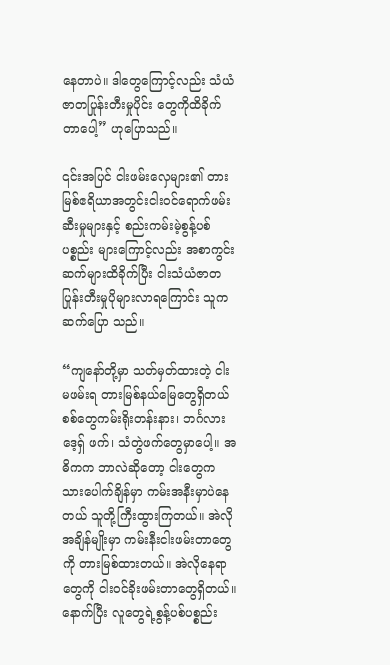နေတာပဲ။ ဒါတွေကြောင့်လည်း သံယံဇာတပြုန်းတီးမှုပိုင်း တွေကိုထိခိုက်တာပေါ့” ဟုပြောသည်။

၎င်းအပြင် ငါးဖမ်းလှေများ၏ တားမြစ်ဧရိယာအတွင်းငါးဝင်ရောက်ဖမ်းဆီးမှုများနှင့် စည်းကမ်းမဲ့စွန့်ပစ်ပစ္စည်း များကြောင့်လည်း အစာကွင်းဆက်များထိခိုက်ပြီး ငါးသံယံဇာတပြုန်းတီးမှုပိုများလာရကြောင်း သူကဆက်ပြော သည်။

“ကျနော်တို့မှာ သတ်မှတ်ထားတဲ့ ငါးမဖမ်းရ တားမြစ်နယ်မြေတွေရှိတယ် စစ်တွေကမ်းရိုးတန်းနား၊ ဘင်္ဂလားဒေ့ရှ် ဖက်၊ သံတွဲဖက်တွေမှာပေါ့။ အဓိကက ဘာလဲဆိုတော့ ငါးတွေက သားပေါက်ချိန်မှာ ကမ်းအနီးမှာပဲနေတယ် သူတို့ကြီးထွားကြတယ်။ အဲလိုအချိန်မျိုးမှာ ကမ်းနီးငါးဖမ်းတာတွေကို တားမြစ်ထားတယ်။ အဲလိုနေရာတွေကို ငါးဝင်ခိုးဖမ်းတာတွေရှိတယ်။ နောက်ပြီး လူတွေရဲ့စွန့်ပစ်ပစ္စည်း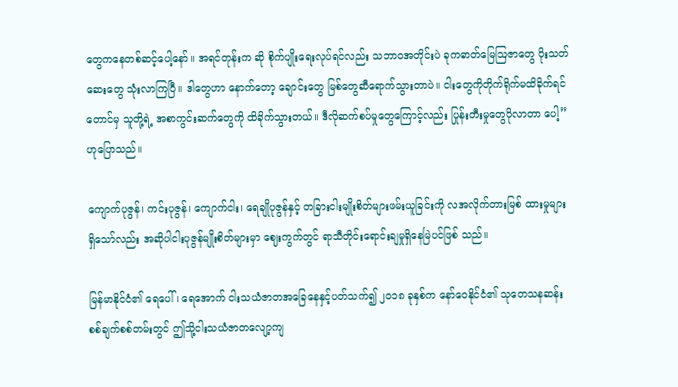တွေကနေတစ်ဆင့်ပေါ့နော်။ အရင်တုန်းက ဆို စိုက်ပျိုးရေးလုပ်ရင်လည်း သဘာဝအတိုင်းပဲ ခုကဓာတ်မြေဩဇာတွေ ပိုးသတ်ဆေးတွေ သုံးလာကြပြီ။ ဒါတွေဟာ နောက်တော့ ချောင်းတွေ မြစ်တွေဆီရောက်သွားတာပဲ။ ငါးတွေကိုတိုက်ရိုက်မထိခိုက်ရင်တောင်မှ သူတို့ရဲ့ အစာကွင်းဆက်တွေကို ထိခိုက်သွားတယ်။ ဒီလိုဆက်စပ်မှုတွေကြောင့်လည်း ပြုန်းတီးမှုတွေပိုလာတာ ပေါ့” ဟုပြောသည်။

ကျောက်ပုဇွန်၊ ကင်းပုဇွန်၊ ‌ကျောက်ငါး၊ ရေချိုပုဇွန်နှင့် တခြားငါးမျိုးစိတ်များဖမ်းယူခြင်းကို လအလိုက်တားမြစ် ထားမှုများရှိသော်လည်း အဆိုပါငါးပုဇွန်မျိုးစိတ်များမှာ ဈေးကွက်တွင် ရာသီတိုင်းရောင်းချမှုရှိနေမြဲပင်ဖြစ် သည်။

မြန်မာနိုင်ငံ၏ ရေပေါ်၊ ရေအောက် ငါးသယံဇာတအခြေနေနှင့်ပတ်သက်၍ ၂၀၁၈ ခုနှစ်က နော်ဝေနိုင်ငံ၏ သုတေသနဆန်းစစ်ချက်စစ်တမ်းတွင် ဤသို့ငါးသယံဇာတလျော့ကျ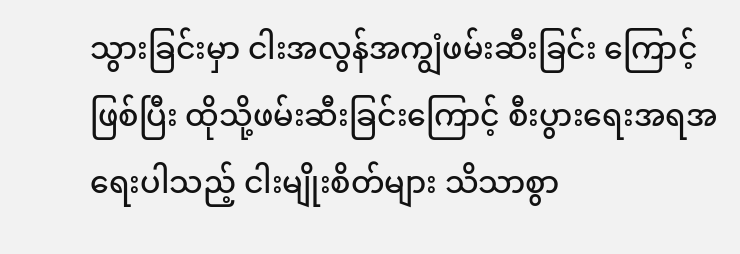သွားခြင်းမှာ ငါးအလွန်အကျွံဖမ်းဆီးခြင်း ကြောင့်ဖြစ်ပြီး ထိုသို့ဖမ်းဆီးခြင်းကြောင့် စီးပွားရေးအရအရေးပါသည့် ငါးမျိုးစိတ်များ သိသာစွာ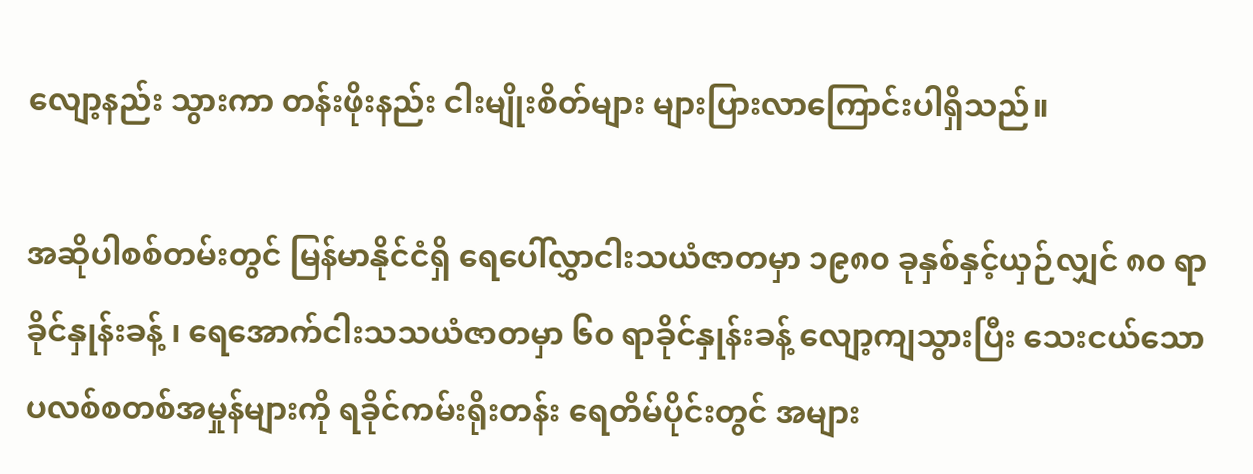လျော့နည်း သွားကာ တန်းဖိုးနည်း ငါးမျိုးစိတ်များ များပြားလာကြောင်းပါရှိသည်။

အဆိုပါစစ်တမ်းတွင် မြန်မာနိုင်ငံရှိ ရေပေါ်လွှာငါးသယံဇာတမှာ ၁၉၈၀ ခုနှစ်နှင့်ယှဉ်လျှင် ၈၀ ရာခိုင်နှုန်းခန့် ၊ ရေအောက်ငါးသသယံဇာတမှာ ၆၀ ရာခိုင်နှုန်းခန့် လျော့ကျသွားပြီး သေးငယ်‌သော ပလစ်စတစ်အမှုန်များကို ရခိုင်ကမ်းရိုးတန်း ရေတိမ်ပိုင်းတွင် အများ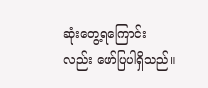ဆုံးတွေ့ရကြောင်းလည်း ဖော်ပြပါရှိသည်။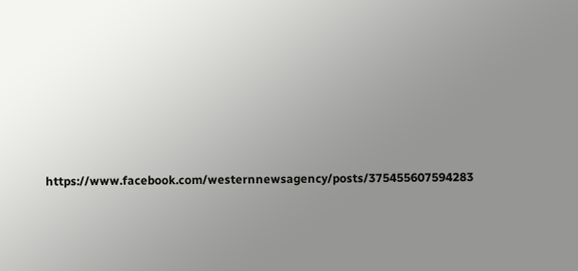https://www.facebook.com/westernnewsagency/posts/375455607594283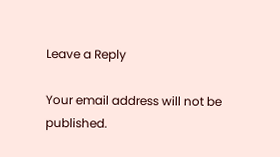Leave a Reply

Your email address will not be published.